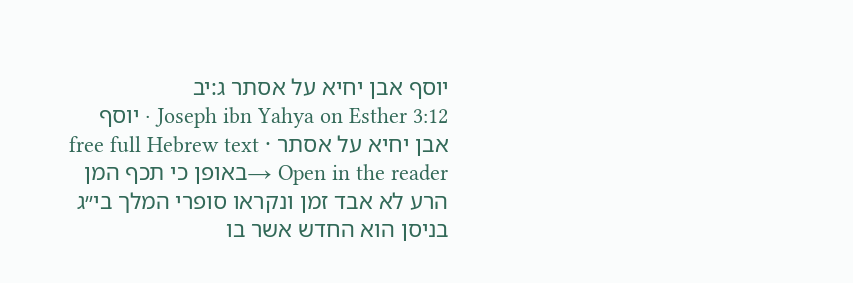יוסף אבן יחיא על אסתר ג:יב
Joseph ibn Yahya on Esther 3:12 · יוסף אבן יחיא על אסתר · free full Hebrew text
Open in the reader →באופן כי תכף המן הרע לא אבד זמן ונקראו סופרי המלך בי״ג בניסן הוא החדש אשר בו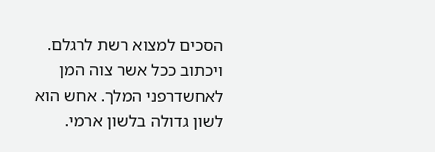הסכים למצוא רשת לרגלם. ויכתוב ככל אשר צוה המן לאחשדרפני המלך. אחש הוא לשון גדולה בלשון ארמי.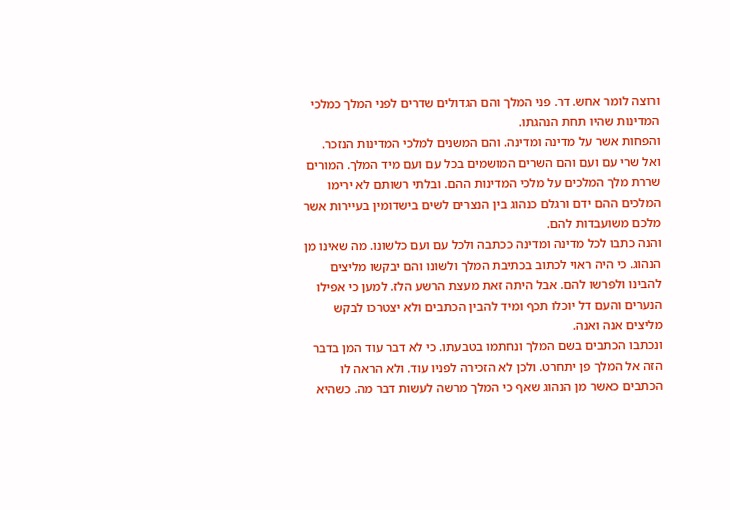ורוצה לומר אחש. דר. פני המלך והם הגדולים שדרים לפני המלך כמלכי המדינות שהיו תחת הנהגתו.
והפחות אשר על מדינה ומדינה. והם המשנים למלכי המדינות הנזכר.
ואל שרי עם ועם והם השרים המושמים בכל עם ועם מיד המלך. המורים שררת מלך המלכים על מלכי המדינות ההם. ובלתי רשותם לא ירימו המלכים ההם ידם ורגלם כנהוג בין הנצרים לשים בישדומין בעיירות אשר מלכם משועבדות להם.
והנה כתבו לכל מדינה ומדינה ככתבה ולכל עם ועם כלשונו. מה שאינו מן הנהוג. כי היה ראוי לכתוב בכתיבת המלך ולשונו והם יבקשו מליצים להבינו ולפרשו להם. אבל היתה זאת מעצת הרשע הלז. למען כי אפילו הנערים והעם דל יוכלו תכף ומיד להבין הכתבים ולא יצטרכו לבקש מליצים אנה ואנה.
ונכתבו הכתבים בשם המלך ונחתמו בטבעתו. כי לא דבר עוד המן בדבר הזה אל המלך פן יתחרט. ולכן לא הזכירה לפניו עוד. ולא הראה לו הכתבים כאשר מן הנהוג שאף כי המלך מרשה לעשות דבר מה. כשהיא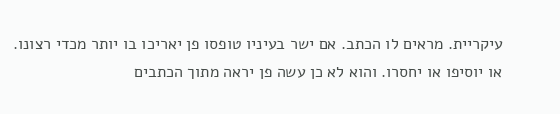עיקריית. מראים לו הכתב. אם ישר בעיניו טופסו פן יאריכו בו יותר מכדי רצונו. או יוסיפו או יחסרו. והוא לא כן עשה פן יראה מתוך הכתבים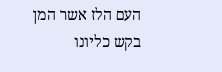העם הלז אשר המן בקש כליונו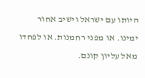היותו עם ישראל וישיב אחור ימינו. או מפני רחמנות. או לפחדו מאל עליון קונם.